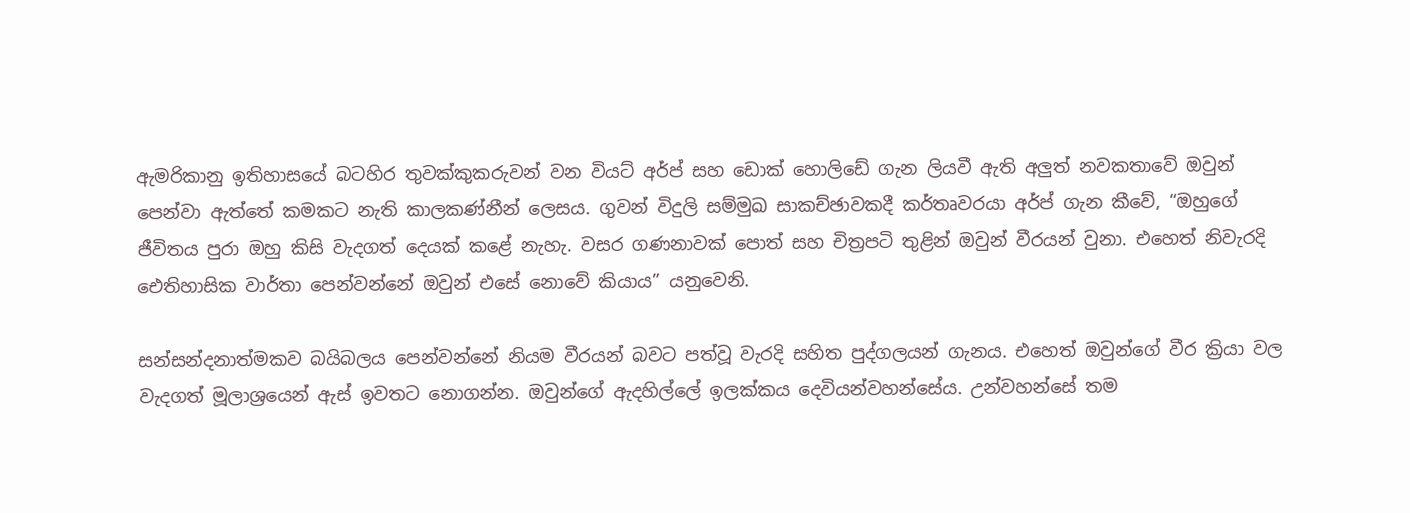ඇමරිකානු ඉතිහාසයේ බටහිර තුවක්කුකරුවන් වන වියට් අර්ප් සහ ඩොක් හොලිඩේ ගැන ලියවී ඇති අලුත් නවකතාවේ ඔවුන් පෙන්වා ඇත්තේ කමකට නැති කාලකණ්නීන් ලෙසය. ගුවන් විදුලි සම්මුඛ සාකච්ඡාවකදී කර්තෘවරයා අර්ප් ගැන කීවේ, “ඔහුගේ ජීවිතය පුරා ඔහු කිසි වැදගත් දෙයක් කළේ නැහැ. වසර ගණනාවක් පොත් සහ චිත්‍රපටි තුළින් ඔවුන් වීරයන් වුනා. එහෙත් නිවැරදි ඓතිහාසික වාර්තා පෙන්වන්නේ ඔවුන් එසේ නොවේ කියාය” යනුවෙනි.

සන්සන්දනාත්මකව බයිබලය පෙන්වන්නේ නියම වීරයන් බවට පත්වූ වැරදි සහිත පුද්ගලයන් ගැනය. එහෙත් ඔවුන්ගේ වීර ක්‍රියා වල වැදගත් මූලාශ්‍රයෙන් ඇස් ඉවතට නොගන්න. ඔවුන්ගේ ඇදහිල්ලේ ඉලක්කය දෙවියන්වහන්සේය. උන්වහන්සේ තම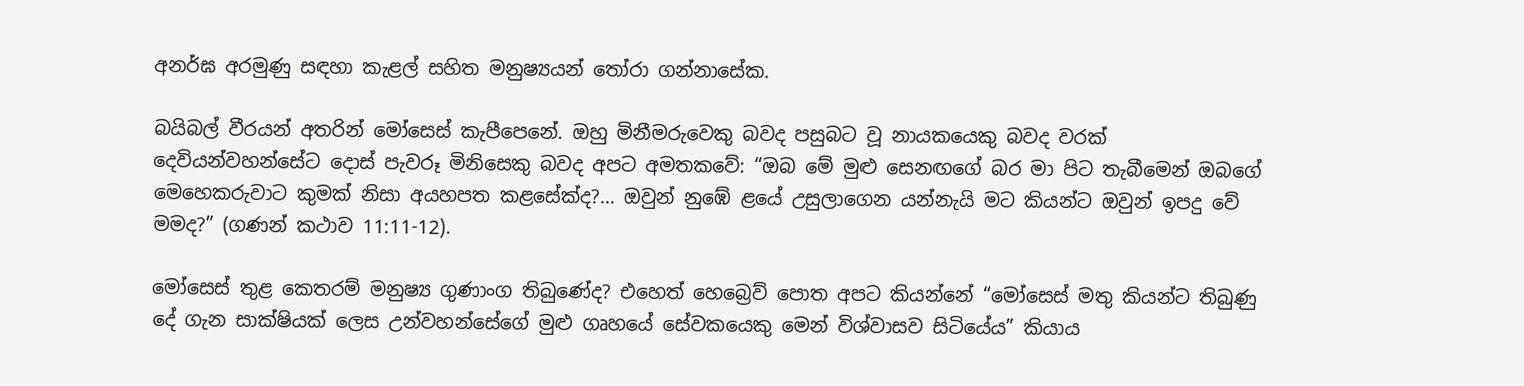අනර්ඝ අරමුණු සඳහා කැළල් සහිත මනුෂ්‍යයන් තෝරා ගන්නාසේක.

බයිබල් වීරයන් අතරින් මෝසෙස් කැපීපෙනේ. ඔහු මිනීමරුවෙකු බවද පසුබට වූ නායකයෙකු බවද වරක් දෙවියන්වහන්සේට දොස් පැවරූ මිනිසෙකු බවද අපට අමතකවේ: “ඔබ මේ මුළු සෙනඟගේ බර මා පිට තැබීමෙන් ඔබගේ මෙහෙකරුවාට කුමක් නිසා අයහපත කළසේක්ද?… ඔවුන් නුඹේ ළයේ උසුලාගෙන යන්නැයි මට කියන්ට ඔවුන් ඉපදු වේ මමද?” (ගණන් කථාව 11:11-12).

මෝසෙස් තුළ කෙතරම් මනුෂ්‍ය ගුණාංග තිබුණේද? එහෙත් හෙබ්‍රෙව් පොත අපට කියන්නේ “මෝසෙස් මතු කියන්ට තිබුණු දේ ගැන සාක්ෂියක් ලෙස උන්වහන්සේගේ මුළු ගෘහයේ සේවකයෙකු මෙන් විශ්වාසව සිටියේය” කියාය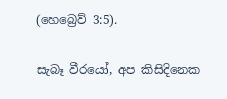(හෙබ්‍රෙව් 3:5).

සැබෑ වීරයෝ, අප කිසිදිනෙක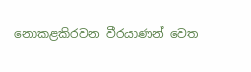නොකළකිරවන වීරයාණන් වෙත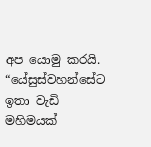අප යොමු කරයි. “යේසුස්වහන්සේට ඉතා වැඩි මහිමයක්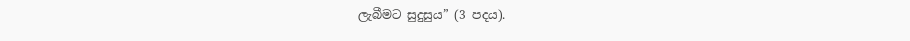ලැබීමට සුදුසුය” (3 පදය).